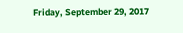Friday, September 29, 2017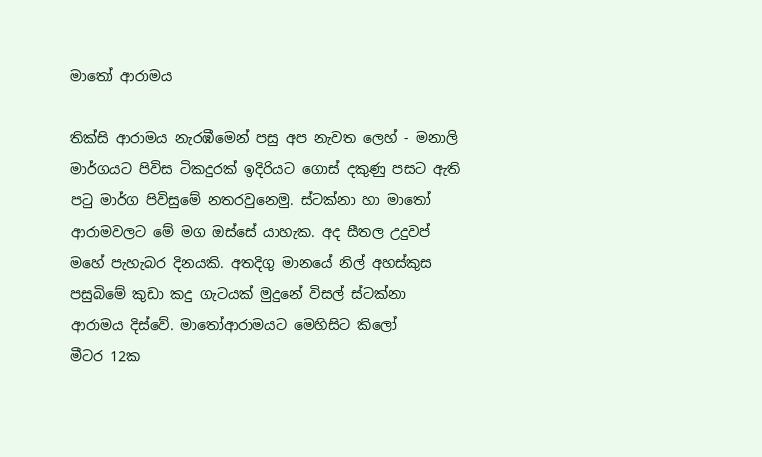මාතෝ ආරාමය

තික්සි ආරාමය නැරඹීමෙන් පසු අප නැවත ලෙහ් - මනාලි මාර්ගයට පිවිස ටිකදුරක් ඉදිරියට ගොස් දකුණු පසට ඇති පටු මාර්ග පිවිසුමේ නතරවුනෙමු. ස්ටක්නා හා මාතෝ ආරාමවලට මේ මග ඔස්සේ යාහැක. අද සීතල උදුවප් මහේ පැහැබර දිනයකි. අතදිගු මානයේ නිල් අහස්කුස පසුබිමේ කුඩා කදු ගැටයක් මුදුනේ විසල් ස්ටක්නා ආරාමය දිස්වේ. මාතෝආරාමයට මෙහිසිට කිලෝ මීටර ‍12ක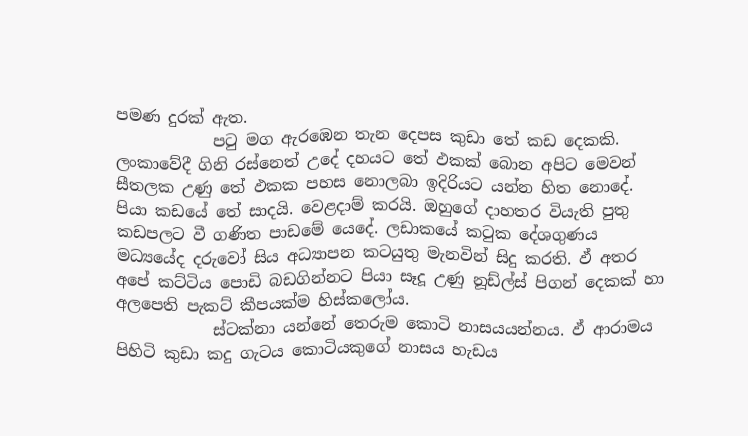පමණ දුරක් ඇත.
            පටු මග ඇරඹෙන තැන දෙපස කුඩා තේ කඩ දෙකකි. ලංකාවේදී ගිනි රස්නෙත් උදේ දහයට තේ ඵකක් බොන අපිට මෙවන් සීතලක උණු තේ ඵකක පහස නොලබා ඉදිරියට යන්න හිත නොදේ. පියා කඩයේ තේ සාදයි. වෙළදාම් කරයි. ඔහුගේ දාහතර වියැති පුතු කඩපලට වී ගණිත පාඩමේ යෙදේ. ලඩාකයේ කටුක දේශගුණය මධ්‍යයේද දරුවෝ සිය අධ්‍යාපන කටයුතු මැනවින් සිදු කරති. ඵ් අතර අපේ කට්ටිය පොඩි බඩගින්නට පියා සෑදූ උණු නූඩ්ල්ස් පිගන් දෙකක් හා අලපෙති පැකට් කීපයක්ම හිස්කලෝය.
            ස්ටක්නා යන්නේ තෙරුම කොටි නාසයයන්නය. ඵ් ආරාමය පිහිටි කුඩා කදු ගැටය කොටියකුගේ නාසය හැඩය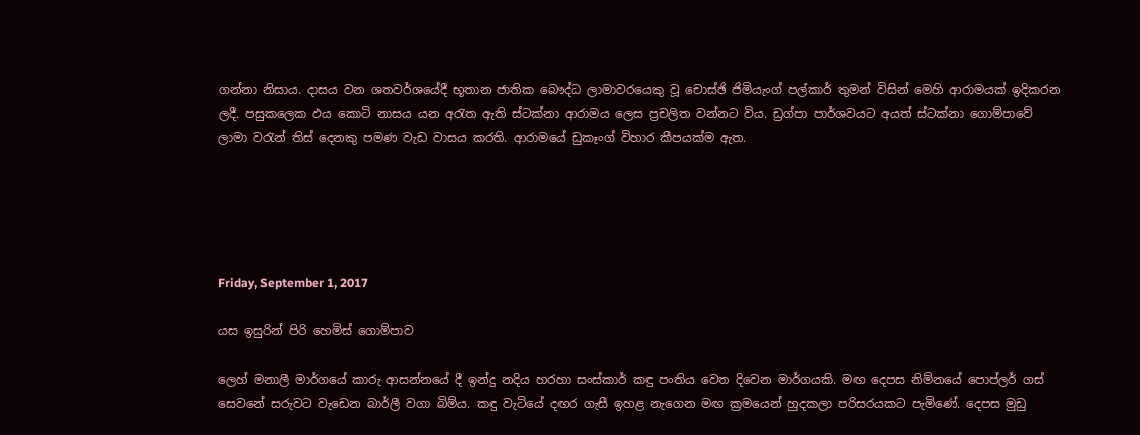ගන්නා නිසාය. දාසය වන ශතවර්ශයේදී භූතාන ජාතික බෞද්ධ ලාමාවරයෙකු වූ චොස්ඡි ජිමියැංග් පල්කාර් තුමන් විසින් මෙහි ආරාමයක් ඉදිකරන ලදී. පසුකලෙක ඵය කොටි නාසය යන අරැත ඇති ස්ටක්නා ආරාමය ලෙස ප්‍රචලිත වන්නට විය. ඩ්‍රග්පා පාර්ශවයට අයත් ස්ටක්නා ගොම්පාවේ ලාමා වරැන් තිස් දෙනකු පමණ වැඩ වාසය කරති. ආරාමයේ ඩුකෑංග් විහාර කීපයක්ම ඇත.





Friday, September 1, 2017

යස ඉසුරින් පිරි හෙමිස් ගොම්පාව

ලෙහ් මනාලී මාර්ගයේ කාරු ආසන්නයේ දී ඉන්දු නදිය හරහා සංස්කාර් කඳු පංතිය වෙත දිවෙන මාර්ගයකි. මඟ දෙපස නිම්නයේ පොප්ලර් ගස් සෙවනේ සරුවට වැඩෙන බාර්ලී වගා බිම්ය. කඳු වැටියේ දඟර ගැසී ඉහළ නැගෙන මඟ ක්‍රමයෙන් හුදකලා පරිසරයකට පැමිණේ. දෙපස මුඩු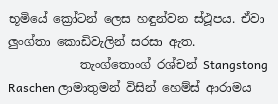භූමියේ ක්‍රෝටන් ලෙස හඳුන්වන ස්ථූපය. ඒවා ලුංග්තා කොඩිවැලින් සරසා ඇත.
            තැංග්තොංග් රශ්චන් Stangstong Raschen ලාමාතුමන් විසින් හෙම්ස් ආරාමය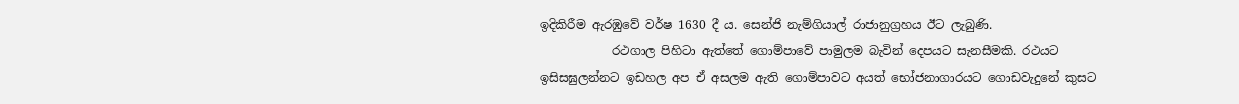ඉදිකිරීම ඇරඹුවේ වර්ෂ 1630 දී ය. සෙන්ජි නැම්ගියාල් රාජානුග්‍රහය ඊට ලැබුණි.
            රථගාල පිහිටා ඇත්තේ ගොම්පාවේ පාමුලම බැවින් දෙපයට සැනසීමකි. රථයට ඉසිසඝුලන්නට ඉඩහල අප ඒ අසලම ඇති ගොම්පාවට අයත් භෝජනාගාරයට ගොඩවැදුනේ කුසට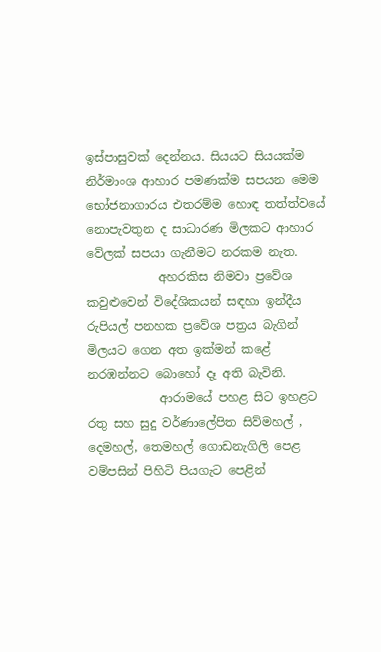ඉස්පාසුවක් දෙන්නය. සියයට සියයක්ම නිර්මාංශ ආහාර පමණක්ම සපයන මෙම භෝජනාගාරය එතරම්ම හොඳ තත්ත්වයේ නොපැවතුන ද සාධාරණ මිලකට ආහාර වේලක් සපයා ගැනීමට නරකම නැත.
            අහරකිස නිමවා ප්‍රවේශ කවුළුවෙන් විදේශිකයන් සඳහා ඉන්දීය රුපියල් පනහක ප්‍රවේශ පත්‍රය බැගින් මිලයට ගෙන අත ඉක්මන් කළේ නරඹන්නට බොහෝ දෑ අති බැවිනි.
            ආරාමයේ පහළ සිට ඉහළට රතු සහ සුදු වර්ණාලේපිත සිව්මහල් , දෙමහල්, තෙමහල් ගොඩනැගිලි පෙළ වම්පසින් පිහිටි පියගැට පෙළින්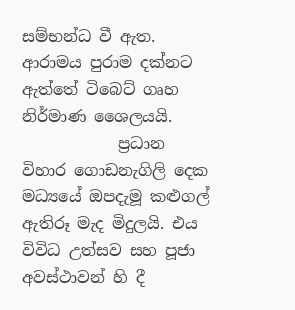සම්භන්ධ වී ඇත. ආරාමය පුරාම දක්නට ඇත්තේ ටිබෙට් ගෘහ නිර්මාණ ශෛලයයි.
            ප්‍රධාන විහාර ගොඩනැගිලි දෙක මධ්‍යයේ ඔපදැමූ කළුගල් ඇතිරූ මැද මිදුලයි. එය විවිධ උත්සව සහ පූජා අවස්ථාවන් හි දී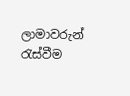ලාමාවරුන් රැස්වීම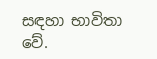සඳහා භාවිතා වේ.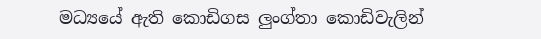මධ්‍යයේ ඇති කොඩිගස ලුංග්තා කොඩිවැලින්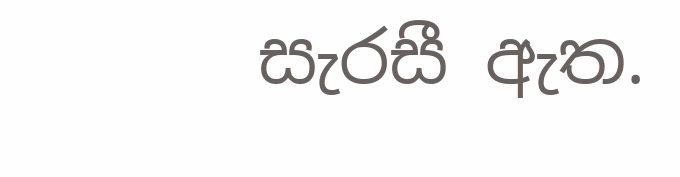සැරසී ඇත.